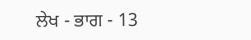ਲੇਖ - ਭਾਗ - 13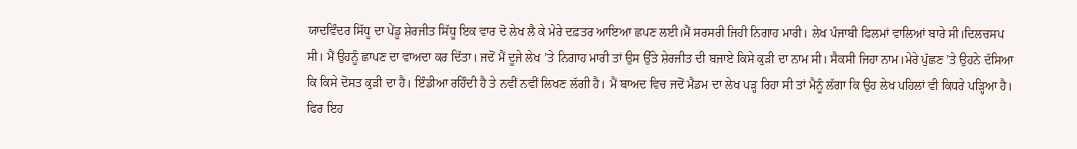ਯਾਦਵਿੰਦਰ ਸਿੱਧੂ ਦਾ ਪੇਂਡੂ ਸ਼ੇਰਜੀਤ ਸਿੱਧੂ ਇਕ ਵਾਰ ਦੋ ਲੇਖ ਲੈ ਕੇ ਮੇਰੇ ਦਫ਼ਤਰ ਆਇਆ ਛਪਣ ਲਈ।ਮੈਂ ਸਰਸਰੀ ਜਿਹੀ ਨਿਗਾਹ ਮਾਰੀ। ਲੇਖ ਪੰਜਾਬੀ ਫਿਲਮਾਂ ਵਾਲਿਆਂ ਬਾਰੇ ਸੀ।ਦਿਲਚਸਪ ਸੀ। ਮੈਂ ਉਹਨੂੰ ਛਾਪਣ ਦਾ ਵਾਅਦਾ ਕਰ ਦਿੱਤਾ। ਜਦੋਂ ਮੈਂ ਦੂਜੇ ਲੇਖ ’ਤੇ ਨਿਗਾਹ ਮਾਰੀ ਤਾਂ ਉਸ ਉੱਤੇ ਸ਼ੇਰਜੀਤ ਦੀ ਬਜਾਏ ਕਿਸੇ ਕੁੜੀ ਦਾ ਨਾਮ ਸੀ। ਸੈਕਸੀ ਜਿਹਾ ਨਾਮ।ਮੇਰੇ ਪੁੱਛਣ ’ਤੇ ਉਹਨੇ ਦੱਸਿਆ ਕਿ ਕਿਸੇ ਦੋਸਤ ਕੁੜੀ ਦਾ ਹੈ। ਇੰਡੀਆ ਰਹਿੰਦੀ ਹੈ ਤੇ ਨਵੀਂ ਨਵੀਂ ਲਿਖਣ ਲੱਗੀ ਹੈ। ਮੈਂ ਬਾਅਦ ਵਿਚ ਜਦੋਂ ਮੈਡਮ ਦਾ ਲੇਖ ਪੜ੍ਹ ਰਿਹਾ ਸੀ ਤਾਂ ਮੈਨੂੰ ਲੱਗਾ ਕਿ ਉਹ ਲੇਖ ਪਹਿਲਾਂ ਵੀ ਕਿਧਰੇ ਪੜ੍ਹਿਆ ਹੈ। ਫਿਰ ਇਹ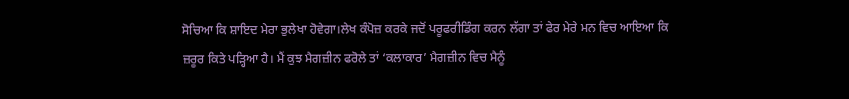ਸੋਚਿਆ ਕਿ ਸ਼ਾਇਦ ਮੇਰਾ ਭੁਲੇਖਾ ਹੋਵੇਗਾ।ਲੇਖ ਕੰਪੋਜ਼ ਕਰਕੇ ਜਦੋਂ ਪਰੂਫਰੀਡਿੰਗ ਕਰਨ ਲੱਗਾ ਤਾਂ ਫੇਰ ਮੇਰੇ ਮਨ ਵਿਚ ਆਇਆ ਕਿ ਜ਼ਰੂਰ ਕਿਤੇ ਪੜ੍ਹਿਆ ਹੈ। ਮੈਂ ਕੁਝ ਮੈਗਜ਼ੀਨ ਫਰੋਲੇ ਤਾਂ ‘ਕਲਾਕਾਰ’ ਮੈਗਜ਼ੀਨ ਵਿਚ ਮੈਨੂੰ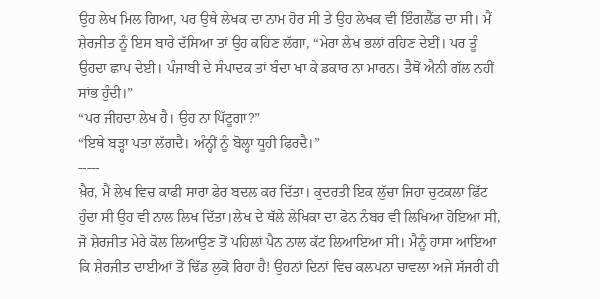ਉਹ ਲੇਖ ਮਿਲ ਗਿਆ, ਪਰ ਉਥੇ ਲੇਖਕ ਦਾ ਨਾਮ ਹੋਰ ਸੀ ਤੇ ਉਹ ਲੇਖਕ ਵੀ ਇੰਗਲੈਂਡ ਦਾ ਸੀ। ਮੈਂ ਸ਼ੇਰਜੀਤ ਨੂੰ ਇਸ ਬਾਰੇ ਦੱਸਿਆ ਤਾਂ ਉਹ ਕਹਿਣ ਲੱਗਾ, “ਮੇਰਾ ਲੇਖ ਭਲਾਂ ਰਹਿਣ ਦੇਈਂ। ਪਰ ਤੂੰ ਉਹਦਾ ਛਾਪ ਦੇਈ। ਪੰਜਾਬੀ ਦੇ ਸੰਪਾਦਕ ਤਾਂ ਬੰਦਾ ਖਾ ਕੇ ਡਕਾਰ ਨਾ ਮਾਰਨ। ਤੈਥੋਂ ਐਨੀ ਗੱਲ ਨਹੀਂ ਸਾਂਭ ਹੁੰਦੀ।”
“ਪਰ ਜੀਹਦਾ ਲੇਖ ਹੈ। ਉਹ ਨਾ ਪਿੱਟੂਗਾ?”
“ਇਥੇ ਬੜ੍ਹਾ ਪਤਾ ਲੱਗਦੈ। ਅੰਨ੍ਹੀਂ ਨੂੰ ਬੋਲ੍ਹਾ ਧੂਹੀ ਫਿਰਦੈ।”
-----
ਖ਼ੈਰ, ਮੈਂ ਲੇਖ ਵਿਚ ਕਾਫੀ ਸਾਰਾ ਫੇਰ ਬਦਲ ਕਰ ਦਿੱਤਾ। ਕੁਦਰਤੀ ਇਕ ਲੁੱਚਾ ਜਿਹਾ ਚੁਟਕਲਾ ਫਿੱਟ ਹੁੰਦਾ ਸੀ ਉਹ ਵੀ ਨਾਲ ਲਿਖ ਦਿੱਤਾ।ਲੇਖ ਦੇ ਥੱਲੇ ਲੇਖਿਕਾ ਦਾ ਫੋਨ ਨੰਬਰ ਵੀ ਲਿਖਿਆ ਹੋਇਆ ਸੀ, ਜੋ ਸ਼ੇਰਜੀਤ ਮੇਰੇ ਕੋਲ ਲਿਆਉਣ ਤੋਂ ਪਹਿਲਾਂ ਪੈਨ ਨਾਲ ਕੱਟ ਲਿਆਇਆ ਸੀ। ਮੈਨੂੰ ਹਾਸਾ ਆਇਆ ਕਿ ਸ਼ੇਰਜੀਤ ਦਾਈਆਂ ਤੋਂ ਢਿੱਡ ਲੁਕੋ ਰਿਹਾ ਹੈ! ਉਹਨਾਂ ਦਿਨਾਂ ਵਿਚ ਕਲਪਨਾ ਚਾਵਲਾ ਅਜੇ ਸੱਜਰੀ ਹੀ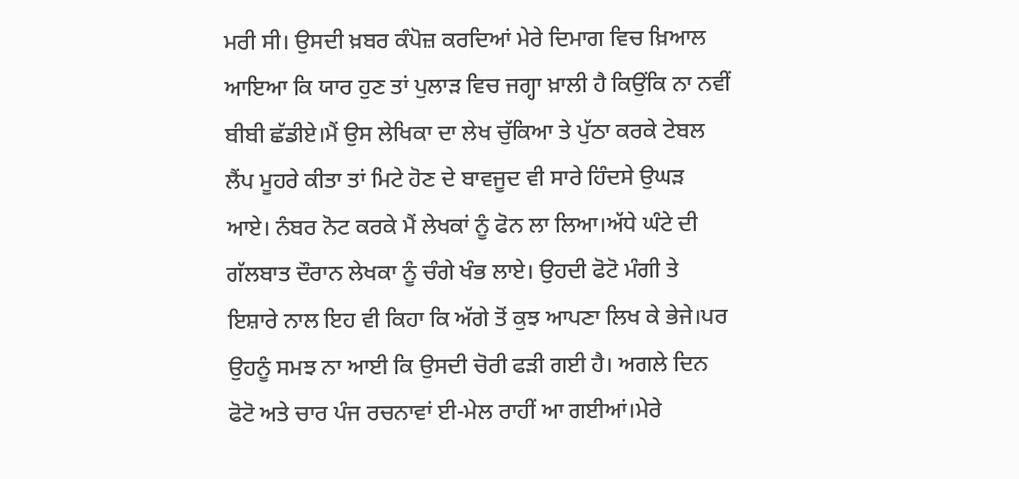ਮਰੀ ਸੀ। ਉਸਦੀ ਖ਼ਬਰ ਕੰਪੋਜ਼ ਕਰਦਿਆਂ ਮੇਰੇ ਦਿਮਾਗ ਵਿਚ ਖ਼ਿਆਲ ਆਇਆ ਕਿ ਯਾਰ ਹੁਣ ਤਾਂ ਪੁਲਾੜ ਵਿਚ ਜਗ੍ਹਾ ਖ਼ਾਲੀ ਹੈ ਕਿਉਂਕਿ ਨਾ ਨਵੀਂ ਬੀਬੀ ਛੱਡੀਏ।ਮੈਂ ਉਸ ਲੇਖਿਕਾ ਦਾ ਲੇਖ ਚੁੱਕਿਆ ਤੇ ਪੁੱਠਾ ਕਰਕੇ ਟੇਬਲ ਲੈਂਪ ਮੂਹਰੇ ਕੀਤਾ ਤਾਂ ਮਿਟੇ ਹੋਣ ਦੇ ਬਾਵਜੂਦ ਵੀ ਸਾਰੇ ਹਿੰਦਸੇ ਉਘੜ ਆਏ। ਨੰਬਰ ਨੋਟ ਕਰਕੇ ਮੈਂ ਲੇਖਕਾਂ ਨੂੰ ਫੋਨ ਲਾ ਲਿਆ।ਅੱਧੇ ਘੰਟੇ ਦੀ ਗੱਲਬਾਤ ਦੌਰਾਨ ਲੇਖਕਾ ਨੂੰ ਚੰਗੇ ਖੰਭ ਲਾਏ। ਉਹਦੀ ਫੋਟੋ ਮੰਗੀ ਤੇ ਇਸ਼ਾਰੇ ਨਾਲ ਇਹ ਵੀ ਕਿਹਾ ਕਿ ਅੱਗੇ ਤੋਂ ਕੁਝ ਆਪਣਾ ਲਿਖ ਕੇ ਭੇਜੇ।ਪਰ ਉਹਨੂੰ ਸਮਝ ਨਾ ਆਈ ਕਿ ਉਸਦੀ ਚੋਰੀ ਫੜੀ ਗਈ ਹੈ। ਅਗਲੇ ਦਿਨ ਫੋਟੋ ਅਤੇ ਚਾਰ ਪੰਜ ਰਚਨਾਵਾਂ ਈ-ਮੇਲ ਰਾਹੀਂ ਆ ਗਈਆਂ।ਮੇਰੇ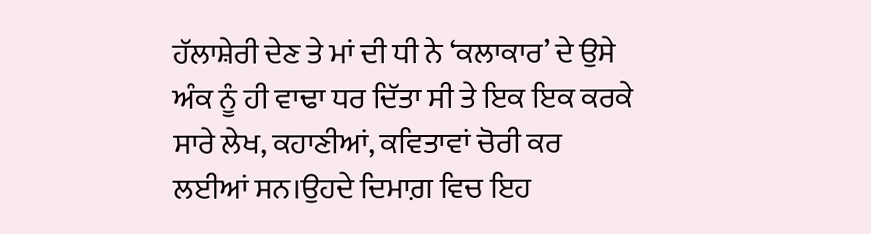ਹੱਲਾਸ਼ੇਰੀ ਦੇਣ ਤੇ ਮਾਂ ਦੀ ਧੀ ਨੇ ‘ਕਲਾਕਾਰ’ ਦੇ ਉਸੇ ਅੰਕ ਨੂੰ ਹੀ ਵਾਢਾ ਧਰ ਦਿੱਤਾ ਸੀ ਤੇ ਇਕ ਇਕ ਕਰਕੇ ਸਾਰੇ ਲੇਖ, ਕਹਾਣੀਆਂ, ਕਵਿਤਾਵਾਂ ਚੋਰੀ ਕਰ ਲਈਆਂ ਸਨ।ਉਹਦੇ ਦਿਮਾਗ਼ ਵਿਚ ਇਹ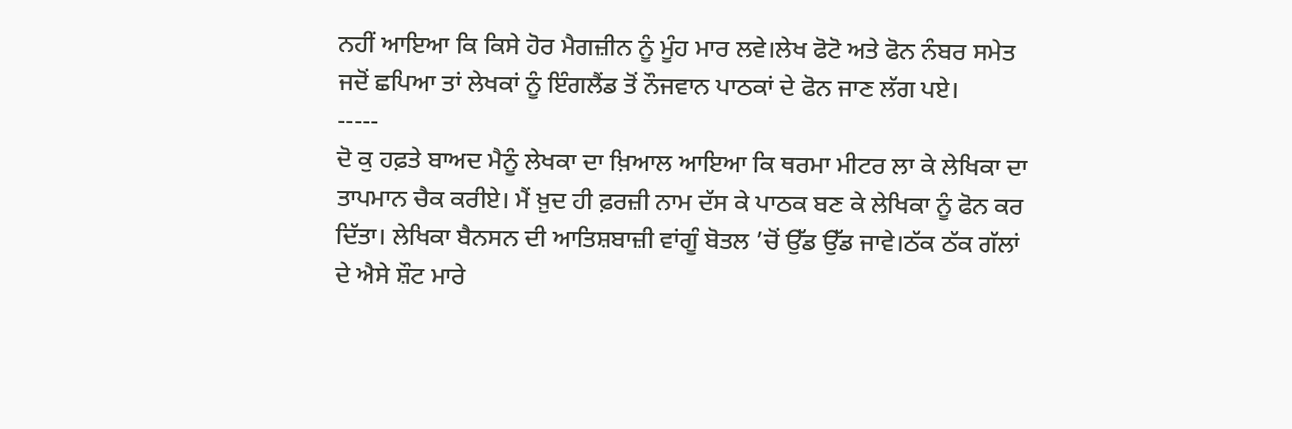ਨਹੀਂ ਆਇਆ ਕਿ ਕਿਸੇ ਹੋਰ ਮੈਗਜ਼ੀਨ ਨੂੰ ਮੂੰਹ ਮਾਰ ਲਵੇ।ਲੇਖ ਫੋਟੋ ਅਤੇ ਫੋਨ ਨੰਬਰ ਸਮੇਤ ਜਦੋਂ ਛਪਿਆ ਤਾਂ ਲੇਖਕਾਂ ਨੂੰ ਇੰਗਲੈਂਡ ਤੋਂ ਨੌਜਵਾਨ ਪਾਠਕਾਂ ਦੇ ਫੋਨ ਜਾਣ ਲੱਗ ਪਏ।
-----
ਦੋ ਕੁ ਹਫ਼ਤੇ ਬਾਅਦ ਮੈਨੂੰ ਲੇਖਕਾ ਦਾ ਖ਼ਿਆਲ ਆਇਆ ਕਿ ਥਰਮਾ ਮੀਟਰ ਲਾ ਕੇ ਲੇਖਿਕਾ ਦਾ ਤਾਪਮਾਨ ਚੈਕ ਕਰੀਏ। ਮੈਂ ਖ਼ੁਦ ਹੀ ਫ਼ਰਜ਼ੀ ਨਾਮ ਦੱਸ ਕੇ ਪਾਠਕ ਬਣ ਕੇ ਲੇਖਿਕਾ ਨੂੰ ਫੋਨ ਕਰ ਦਿੱਤਾ। ਲੇਖਿਕਾ ਬੈਨਸਨ ਦੀ ਆਤਿਸ਼ਬਾਜ਼ੀ ਵਾਂਗੂੰ ਬੋਤਲ ’ਚੋਂ ਉੱਡ ਉੱਡ ਜਾਵੇ।ਠੱਕ ਠੱਕ ਗੱਲਾਂ ਦੇ ਐਸੇ ਸ਼ੌਟ ਮਾਰੇ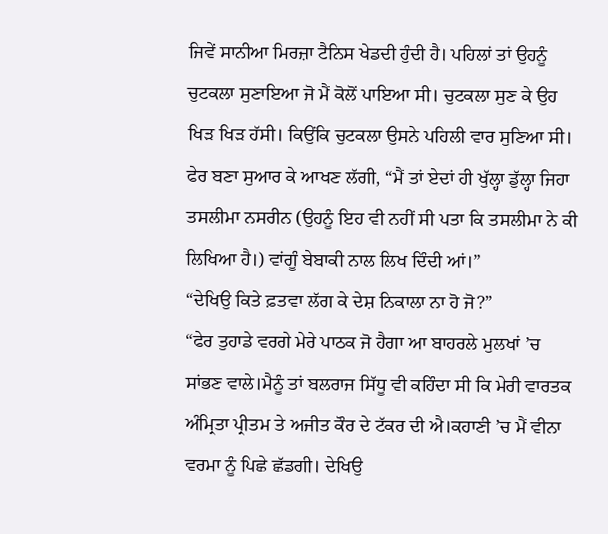ਜਿਵੇਂ ਸਾਨੀਆ ਮਿਰਜ਼ਾ ਟੈਨਿਸ ਖੇਡਦੀ ਹੁੰਦੀ ਹੈ। ਪਹਿਲਾਂ ਤਾਂ ਉਹਨੂੰ ਚੁਟਕਲਾ ਸੁਣਾਇਆ ਜੋ ਮੈਂ ਕੋਲੋਂ ਪਾਇਆ ਸੀ। ਚੁਟਕਲਾ ਸੁਣ ਕੇ ਉਹ ਖਿੜ ਖਿੜ ਹੱਸੀ। ਕਿਉਂਕਿ ਚੁਟਕਲਾ ਉਸਨੇ ਪਹਿਲੀ ਵਾਰ ਸੁਣਿਆ ਸੀ। ਫੇਰ ਬਣਾ ਸੁਆਰ ਕੇ ਆਖਣ ਲੱਗੀ, “ਮੈਂ ਤਾਂ ਏਦਾਂ ਹੀ ਖੁੱਲ੍ਹਾ ਡੁੱਲ੍ਹਾ ਜਿਹਾ ਤਸਲੀਮਾ ਨਸਰੀਨ (ਉਹਨੂੰ ਇਹ ਵੀ ਨਹੀਂ ਸੀ ਪਤਾ ਕਿ ਤਸਲੀਮਾ ਨੇ ਕੀ ਲਿਖਿਆ ਹੈ।) ਵਾਂਗੂੰ ਬੇਬਾਕੀ ਨਾਲ ਲਿਖ ਦਿੰਦੀ ਆਂ।”
“ਦੇਖਿਉ ਕਿਤੇ ਫ਼ਤਵਾ ਲੱਗ ਕੇ ਦੇਸ਼ ਨਿਕਾਲਾ ਨਾ ਹੋ ਜੋ?”
“ਫੇਰ ਤੁਹਾਡੇ ਵਰਗੇ ਮੇਰੇ ਪਾਠਕ ਜੋ ਹੈਗਾ ਆ ਬਾਹਰਲੇ ਮੁਲਖਾਂ ’ਚ ਸਾਂਭਣ ਵਾਲੇ।ਮੈਨੂੰ ਤਾਂ ਬਲਰਾਜ ਸਿੱਧੂ ਵੀ ਕਹਿੰਦਾ ਸੀ ਕਿ ਮੇਰੀ ਵਾਰਤਕ ਅੰਮ੍ਰਿਤਾ ਪ੍ਰੀਤਮ ਤੇ ਅਜੀਤ ਕੌਰ ਦੇ ਟੱਕਰ ਦੀ ਐ।ਕਹਾਣੀ ’ਚ ਮੈਂ ਵੀਨਾ ਵਰਮਾ ਨੂੰ ਪਿਛੇ ਛੱਡਗੀ। ਦੇਖਿਉ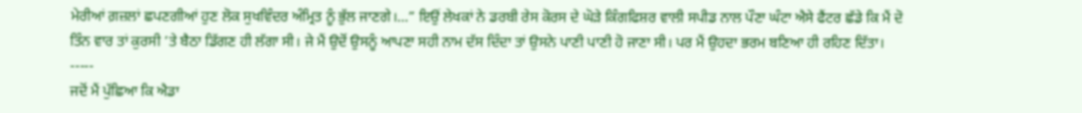ਮੇਰੀਆਂ ਗ਼ਜ਼ਲਾਂ ਛਪਣਗੀਆਂ ਹੁਣ ਲੋਕ ਸੁਖਵਿੰਦਰ ਅੰਮ੍ਰਿਤ ਨੂੰ ਭੁੱਲ ਜਾਣਗੇ।…” ਇਉਂ ਲੇਖਕਾਂ ਨੇ ਡਰਬੀ ਰੇਸ ਕੋਰਸ ਦੇ ਘੋੜੇ ਕਿੰਗਫਿਸ਼ਰ ਵਾਲੀ ਸਪੀਡ ਨਾਲ ਪੌਣਾ ਘੰਟਾ ਐਸੇ ਫੈਂਟਰ ਛੱਡੇ ਕਿ ਮੈਂ ਦੋ ਤਿੰਨ ਵਾਰ ਤਾਂ ਕੁਰਸੀ ’ਤੇ ਬੈਠਾ ਡਿੱਗਣ ਹੀ ਲੱਗਾ ਸੀ। ਜੇ ਮੈਂ ਉਦੋਂ ਉਸਨੂੰ ਆਪਣਾ ਸਹੀ ਨਾਮ ਦੱਸ ਦਿੰਦਾ ਤਾਂ ਉਸਨੇ ਪਾਣੀ ਪਾਣੀ ਹੋ ਜਾਣਾ ਸੀ। ਪਰ ਮੈਂ ਉਹਦਾ ਭਰਮ ਬਣਿਆ ਹੀ ਰਹਿਣ ਦਿੱਤਾ।
-----
ਜਦੋਂ ਮੈਂ ਪੁੱਛਿਆ ਕਿ ਐਡਾ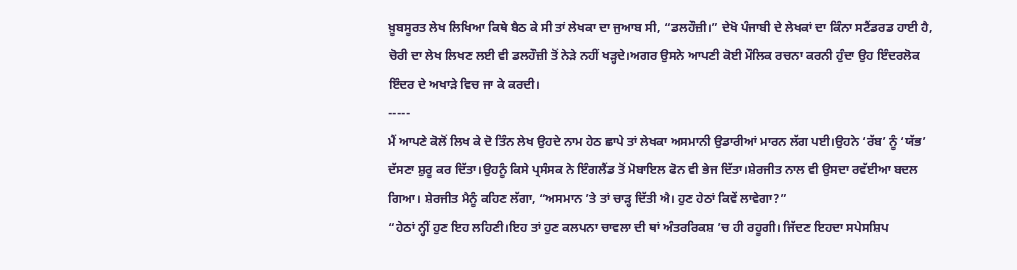ਖ਼ੂਬਸੂਰਤ ਲੇਖ ਲਿਖਿਆ ਕਿਥੇ ਬੈਠ ਕੇ ਸੀ ਤਾਂ ਲੇਖਕਾ ਦਾ ਜੁਆਬ ਸੀ, “ਡਲਹੌਜ਼ੀ।” ਦੇਖੋ ਪੰਜਾਬੀ ਦੇ ਲੇਖਕਾਂ ਦਾ ਕਿੰਨਾ ਸਟੈਂਡਰਡ ਹਾਈ ਹੈ, ਚੋਰੀ ਦਾ ਲੇਖ ਲਿਖਣ ਲਈ ਵੀ ਡਲਹੌਜ਼ੀ ਤੋਂ ਨੇੜੇ ਨਹੀਂ ਖੜ੍ਹਦੇ।ਅਗਰ ਉਸਨੇ ਆਪਣੀ ਕੋਈ ਮੌਲਿਕ ਰਚਨਾ ਕਰਨੀ ਹੁੰਦਾ ਉਹ ਇੰਦਰਲੋਕ ਇੰਦਰ ਦੇ ਅਖਾੜੇ ਵਿਚ ਜਾ ਕੇ ਕਰਦੀ।
-----
ਮੈਂ ਆਪਣੇ ਕੋਲੋਂ ਲਿਖ ਕੇ ਦੋ ਤਿੰਨ ਲੇਖ ਉਹਦੇ ਨਾਮ ਹੇਠ ਛਾਪੇ ਤਾਂ ਲੇਖਕਾ ਅਸਮਾਨੀ ਉਡਾਰੀਆਂ ਮਾਰਨ ਲੱਗ ਪਈ।ਉਹਨੇ ‘ਰੱਬ’ ਨੂੰ ‘ਯੱਭ’ ਦੱਸਣਾ ਸ਼ੁਰੂ ਕਰ ਦਿੱਤਾ।ਉਹਨੂੰ ਕਿਸੇ ਪ੍ਰਸੰਸਕ ਨੇ ਇੰਗਲੈਂਡ ਤੋਂ ਮੋਬਾਇਲ ਫੋਨ ਵੀ ਭੇਜ ਦਿੱਤਾ।ਸ਼ੇਰਜੀਤ ਨਾਲ ਵੀ ਉਸਦਾ ਰਵੱਈਆ ਬਦਲ ਗਿਆ। ਸ਼ੇਰਜੀਤ ਮੈਨੂੰ ਕਹਿਣ ਲੱਗਾ, “ਅਸਮਾਨ ’ਤੇ ਤਾਂ ਚਾੜ੍ਹ ਦਿੱਤੀ ਐ। ਹੁਣ ਹੇਠਾਂ ਕਿਵੇਂ ਲਾਵੇਗਾ?”
“ਹੇਠਾਂ ਨ੍ਹੀਂ ਹੁਣ ਇਹ ਲਹਿਣੀ।ਇਹ ਤਾਂ ਹੁਣ ਕਲਪਨਾ ਚਾਵਲਾ ਦੀ ਥਾਂ ਅੰਤਰਰਿਕਸ਼ ’ਚ ਹੀ ਰਹੂਗੀ। ਜਿੱਦਣ ਇਹਦਾ ਸਪੇਸਸ਼ਿਪ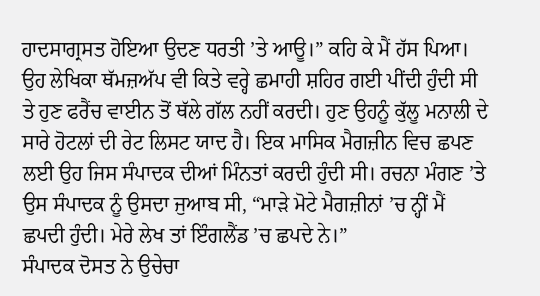ਹਾਦਸਾਗ੍ਰਸਤ ਹੋਇਆ ਉਦਣ ਧਰਤੀ ’ਤੇ ਆਊ।” ਕਹਿ ਕੇ ਮੈਂ ਹੱਸ ਪਿਆ।
ਉਹ ਲੇਖਿਕਾ ਥੱਮਜ਼ਅੱਪ ਵੀ ਕਿਤੇ ਵਰ੍ਹੇ ਛਮਾਹੀ ਸ਼ਹਿਰ ਗਈ ਪੀਂਦੀ ਹੁੰਦੀ ਸੀ ਤੇ ਹੁਣ ਫਰੈਂਚ ਵਾਈਨ ਤੋਂ ਥੱਲੇ ਗੱਲ ਨਹੀਂ ਕਰਦੀ। ਹੁਣ ਉਹਨੂੰ ਕੁੱਲੂ ਮਨਾਲੀ ਦੇ ਸਾਰੇ ਹੋਟਲਾਂ ਦੀ ਰੇਟ ਲਿਸਟ ਯਾਦ ਹੈ। ਇਕ ਮਾਸਿਕ ਮੈਗਜ਼ੀਨ ਵਿਚ ਛਪਣ ਲਈ ਉਹ ਜਿਸ ਸੰਪਾਦਕ ਦੀਆਂ ਮਿੰਨਤਾਂ ਕਰਦੀ ਹੁੰਦੀ ਸੀ। ਰਚਨਾ ਮੰਗਣ ’ਤੇ ਉਸ ਸੰਪਾਦਕ ਨੂੰ ਉਸਦਾ ਜੁਆਬ ਸੀ, “ਮਾੜੇ ਮੋਟੇ ਮੈਗਜ਼ੀਨਾਂ ’ਚ ਨ੍ਹੀਂ ਮੈਂ ਛਪਦੀ ਹੁੰਦੀ। ਮੇਰੇ ਲੇਖ ਤਾਂ ਇੰਗਲੈਂਡ ’ਚ ਛਪਦੇ ਨੇ।”
ਸੰਪਾਦਕ ਦੋਸਤ ਨੇ ਉਚੇਚਾ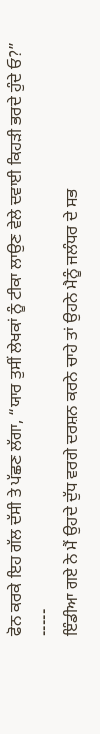ਫੋਨ ਕਰਕੇ ਇਹ ਗੱਲ ਦੱਸੀ ਤੇ ਪੱਛਣ ਲੱਗਾ, “ਯਾਰ ਤੁਸੀਂ ਲੇਖਕਾਂ ਨੂੰ ਟੀਕਾ ਲਾਉਣ ਵੇਲੇ ਦਵਾਈ ਕਿਹੜੀ ਭਰਦੇ ਹੁੰਦੇ ਓ?”
-----
ਇੰਡੀਆ ਗਏ ਨੇ ਮੈਂ ਉਹਦੇ ਦੁੱਧ ਵਰਗੇ ਦਰਸ਼ਨ ਕਰਨੇ ਚਾਹੇ ਤਾਂ ਉਹਨੇ ਮੈਨੂੰ ਜਲੰਧਰ ਦੇ ਸਭ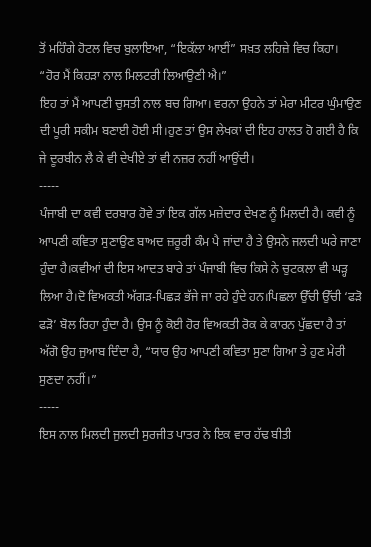ਤੋਂ ਮਹਿੰਗੇ ਹੋਟਲ ਵਿਚ ਬੁਲਾਇਆ, “ਇਕੱਲਾ ਆਈਂ” ਸਖ਼ਤ ਲਹਿਜ਼ੇ ਵਿਚ ਕਿਹਾ।
“ਹੋਰ ਮੈਂ ਕਿਹੜਾ ਨਾਲ ਮਿਲਟਰੀ ਲਿਆਉਣੀ ਐ।”
ਇਹ ਤਾਂ ਮੈਂ ਆਪਣੀ ਚੁਸਤੀ ਨਾਲ ਬਚ ਗਿਆ। ਵਰਨਾ ਉਹਨੇ ਤਾਂ ਮੇਰਾ ਮੀਟਰ ਘੁੰਮਾਉਣ ਦੀ ਪੂਰੀ ਸਕੀਮ ਬਣਾਈ ਹੋਈ ਸੀ।ਹੁਣ ਤਾਂ ਉਸ ਲੇਖਕਾਂ ਦੀ ਇਹ ਹਾਲਤ ਹੋ ਗਈ ਹੈ ਕਿ ਜੇ ਦੂਰਬੀਨ ਲੈ ਕੇ ਵੀ ਦੇਖੀਏ ਤਾਂ ਵੀ ਨਜ਼ਰ ਨਹੀਂ ਆਉਂਦੀ।
-----
ਪੰਜਾਬੀ ਦਾ ਕਵੀ ਦਰਬਾਰ ਹੋਵੇ ਤਾਂ ਇਕ ਗੱਲ ਮਜ਼ੇਦਾਰ ਦੇਖਣ ਨੂੰ ਮਿਲਦੀ ਹੈ। ਕਵੀ ਨੂੰ ਆਪਣੀ ਕਵਿਤਾ ਸੁਣਾਉਣ ਬਾਅਦ ਜ਼ਰੂਰੀ ਕੰਮ ਪੈ ਜਾਂਦਾ ਹੈ ਤੇ ਉਸਨੇ ਜਲਦੀ ਘਰੇ ਜਾਣਾ ਹੁੰਦਾ ਹੈ।ਕਵੀਆਂ ਦੀ ਇਸ ਆਦਤ ਬਾਰੇ ਤਾਂ ਪੰਜਾਬੀ ਵਿਚ ਕਿਸੇ ਨੇ ਚੁਟਕਲਾ ਵੀ ਘੜ੍ਹ ਲਿਆ ਹੈ।ਦੋ ਵਿਅਕਤੀ ਅੱਗੜ-ਪਿਛੜ ਭੱਜੇ ਜਾ ਰਹੇ ਹੁੰਦੇ ਹਨ।ਪਿਛਲਾ ਉੱਚੀ ਉੱਚੀ ‘ਫੜੋ ਫੜੋ’ ਬੋਲ ਰਿਹਾ ਹੁੰਦਾ ਹੈ। ਉਸ ਨੂੰ ਕੋਈ ਹੋਰ ਵਿਅਕਤੀ ਰੋਕ ਕੇ ਕਾਰਨ ਪੁੱਛਦਾ ਹੈ ਤਾਂ ਅੱਗੋ ਉਹ ਜੁਆਬ ਦਿੰਦਾ ਹੈ, “ਯਾਰ ਉਹ ਆਪਣੀ ਕਵਿਤਾ ਸੁਣਾ ਗਿਆ ਤੇ ਹੁਣ ਮੇਰੀ ਸੁਣਦਾ ਨਹੀਂ।”
-----
ਇਸ ਨਾਲ ਮਿਲਦੀ ਜੁਲਦੀ ਸੁਰਜੀਤ ਪਾਤਰ ਨੇ ਇਕ ਵਾਰ ਹੱਢ ਬੀਤੀ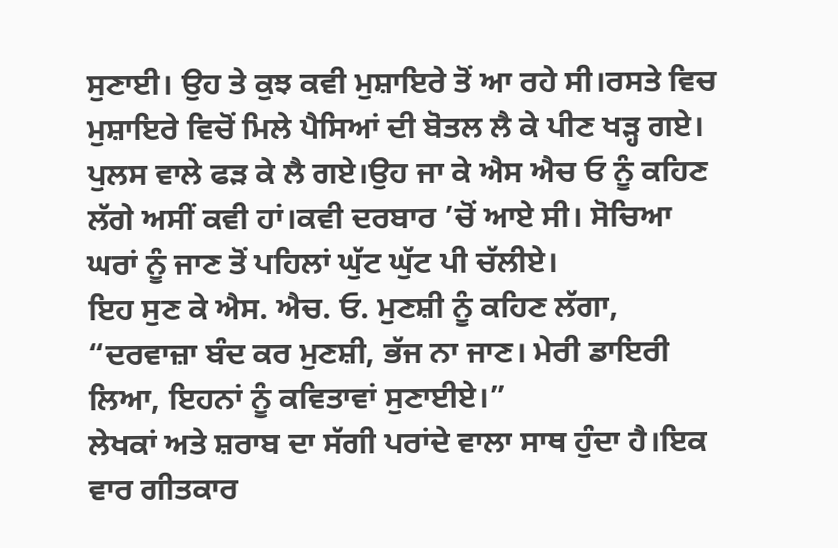ਸੁਣਾਈ। ਉਹ ਤੇ ਕੁਝ ਕਵੀ ਮੁਸ਼ਾਇਰੇ ਤੋਂ ਆ ਰਹੇ ਸੀ।ਰਸਤੇ ਵਿਚ ਮੁਸ਼ਾਇਰੇ ਵਿਚੋਂ ਮਿਲੇ ਪੈਸਿਆਂ ਦੀ ਬੋਤਲ ਲੈ ਕੇ ਪੀਣ ਖੜ੍ਹ ਗਏ। ਪੁਲਸ ਵਾਲੇ ਫੜ ਕੇ ਲੈ ਗਏ।ਉਹ ਜਾ ਕੇ ਐਸ ਐਚ ਓ ਨੂੰ ਕਹਿਣ ਲੱਗੇ ਅਸੀਂ ਕਵੀ ਹਾਂ।ਕਵੀ ਦਰਬਾਰ ’ਚੋਂ ਆਏ ਸੀ। ਸੋਚਿਆ ਘਰਾਂ ਨੂੰ ਜਾਣ ਤੋਂ ਪਹਿਲਾਂ ਘੁੱਟ ਘੁੱਟ ਪੀ ਚੱਲੀਏ।
ਇਹ ਸੁਣ ਕੇ ਐਸ. ਐਚ. ਓ. ਮੁਣਸ਼ੀ ਨੂੰ ਕਹਿਣ ਲੱਗਾ, “ਦਰਵਾਜ਼ਾ ਬੰਦ ਕਰ ਮੁਣਸ਼ੀ, ਭੱਜ ਨਾ ਜਾਣ। ਮੇਰੀ ਡਾਇਰੀ ਲਿਆ, ਇਹਨਾਂ ਨੂੰ ਕਵਿਤਾਵਾਂ ਸੁਣਾਈਏ।”
ਲੇਖਕਾਂ ਅਤੇ ਸ਼ਰਾਬ ਦਾ ਸੱਗੀ ਪਰਾਂਦੇ ਵਾਲਾ ਸਾਥ ਹੁੰਦਾ ਹੈ।ਇਕ ਵਾਰ ਗੀਤਕਾਰ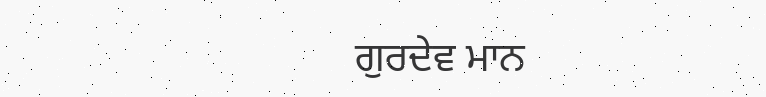ਗੁਰਦੇਵ ਮਾਨ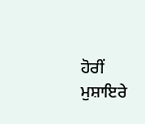ਹੋਰੀਂ ਮੁਸ਼ਾਇਰੇ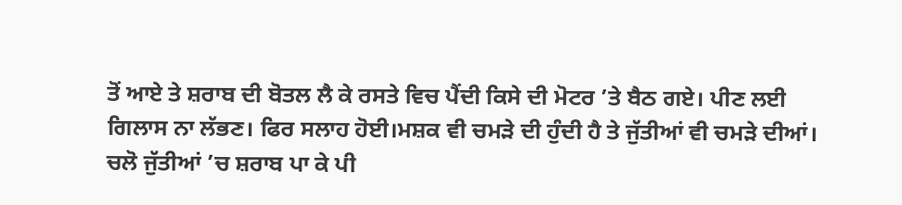ਤੋਂ ਆਏ ਤੇ ਸ਼ਰਾਬ ਦੀ ਬੋਤਲ ਲੈ ਕੇ ਰਸਤੇ ਵਿਚ ਪੈਂਦੀ ਕਿਸੇ ਦੀ ਮੋਟਰ ’ਤੇ ਬੈਠ ਗਏ। ਪੀਣ ਲਈ ਗਿਲਾਸ ਨਾ ਲੱਭਣ। ਫਿਰ ਸਲਾਹ ਹੋਈ।ਮਸ਼ਕ ਵੀ ਚਮੜੇ ਦੀ ਹੁੰਦੀ ਹੈ ਤੇ ਜੁੱਤੀਆਂ ਵੀ ਚਮੜੇ ਦੀਆਂ। ਚਲੋ ਜੁੱਤੀਆਂ ’ਚ ਸ਼ਰਾਬ ਪਾ ਕੇ ਪੀ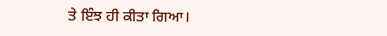ਤੇ ਇੰਝ ਹੀ ਕੀਤਾ ਗਿਆ।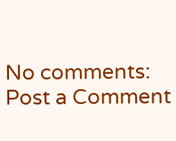No comments:
Post a Comment